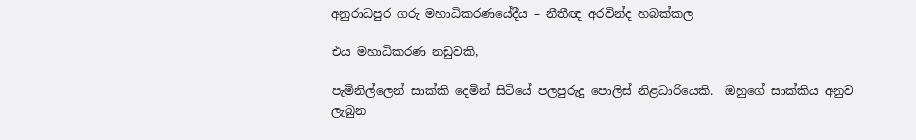අනුරාධපුර ගරු මහාධිකරණයේදීය – නීතීඥ අරවින්ද හබක්කල

එය මහාධිකරණ නඩුවකි,

පැමිනිල්ලෙන් සාක්කි දෙමින් සිටියේ පලපුරුදු පොලිස් නිළධාරියෙකි.  ඔහුගේ සාක්කිය අනුව ලැබුන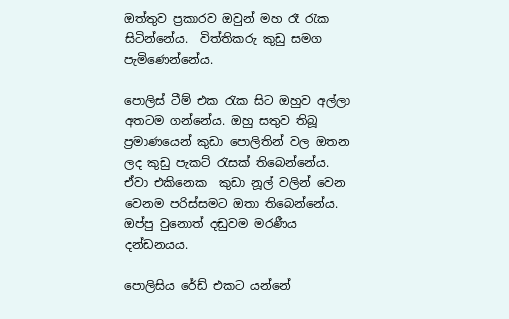ඔත්තුව ප්‍රකාරව ඔවුන් මහ රෑ රැක සිටින්නේය.  විත්තිකරු කුඩු සමග පැමිණෙන්නේය.

පොලිස් ටීම් එක රැක සිට ඔහුව අල්ලා අතටම ගන්නේය. ඔහු සතුව තිබූ ප්‍රමාණයෙන් කුඩා පොලිතින් වල ඔතන ලද කුඩු පැකට් රැසක් තිබෙන්නේය. ඒවා එකිනෙක  කුඩා නූල් වලින් වෙන වෙනම පරිස්සමට ඔතා තිබෙන්නේය. ඔප්පු වුනොත් දඬුවම මරණීය දන්ඩනයය.

පොලිසිය රේඩ් එකට යන්නේ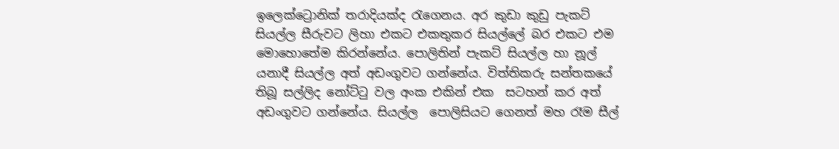ඉලෙක්ට්‍රොනික් තරාදියක්ද රැගෙනය. අර කුඩා කුඩු පැකට් සියල්ල සීරුවට ලිහා එකට එකතුකර සියල්ලේ බර එකට එම මොහොතේම කිරන්නේය. පොලිතින් පැකට් සියල්ල හා නූල් යනාදී සියල්ල අත් අඩංගුවට ගන්නේය. විත්තිකරු සන්තකයේ තිබූ සල්ලිද නෝට්ටු වල අංක එකින් එක  සටහන් කර අත් අඩංගුවට ගන්නේය. සියල්ල  පොලිසියට ගෙනත් මහ රෑම සීල්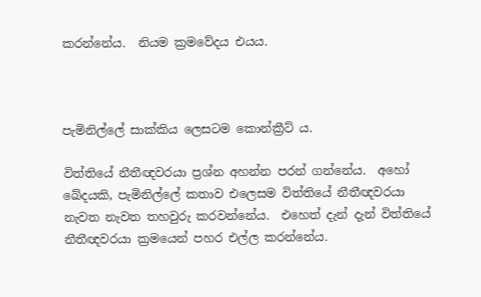කරන්නේය.  නියම ක්‍රමවේදය එයය.



පැමිනිල්ලේ සාක්කිය ලෙසටම කොන්ක්‍රීට්‍ ය.

විත්තියේ නීතීඥවරයා ප්‍රශ්න අහන්න පරන් ගන්නේය.  අහෝ  ඛේදයකි, පැමිනිල්ලේ කතාව එලෙසම විත්තියේ නීතීඥවරයා  නැවත නැවත තහවුරු කරවන්නේය.  එහෙත් දැන් දැන් විත්තියේ නීතීඥවරයා ක්‍රමයෙන් පහර එල්ල කරන්නේය.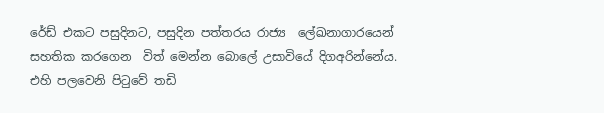රේඩ් එකට පසුදිනට, පසුදින පත්තරය රාජ්‍ය  ලේඛනාගාරයෙන් සහතික කරගෙන  විත් මෙන්න බොලේ උසාවියේ දිගඅරින්නේය.   එහි පලවෙනි පිටුවේ තඩි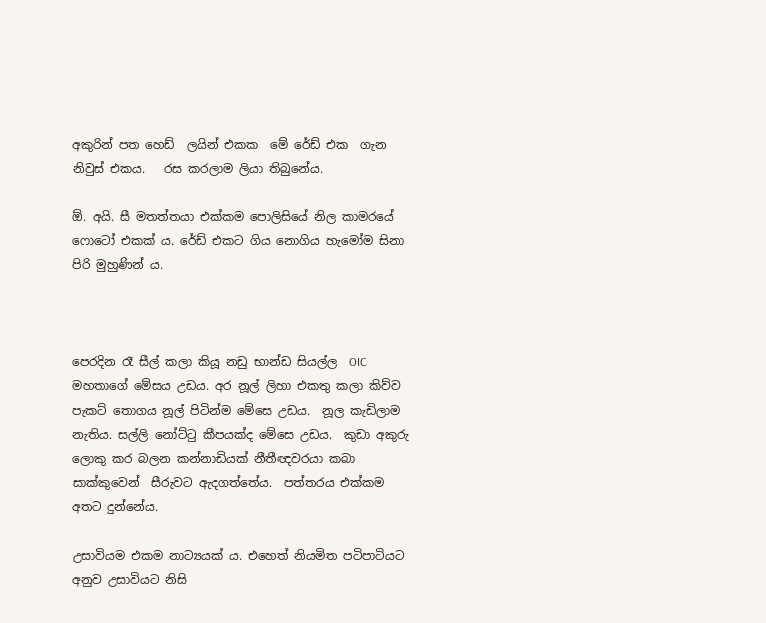අකුරින් පත හෙඩ්  ලයින් එකක  මේ රේඩ් එක  ගැන නිවුස් එකය.   රස කරලාම ලියා තිබුනේය.

ඕ. අයි. සී මතත්තයා එක්කම පොලිසියේ නිල කාමරයේ  ෆොටෝ එකක්‍ ය. රේඩ් එකට ගිය නොගිය හැමෝම සිනා පිරි මුහුණින් ය.



පෙරදින රෑ සීල් කලා කියූ නඩු භාන්ඩ සියල්ල  OIC  මහතාගේ මේසය උඩය. අර නූල් ලිහා එකතු කලා කිව්ව පැකට් තොගය නූල් පිටින්ම මේසෙ උඩය.  නූල කැඩිලාම නැතිය. සල්ලි නෝට්ටු කීපයක්ද මේසෙ උඩය.  කුඩා අකුරු ලොකු කර බලන කන්නාඩියක් නීතීඥවරයා කබා සාක්කුවෙන්  සීරුවට ඇදගත්තේය.  පත්තරය එක්කම අතට දුන්නේය.

උසාවියම එකම නාට්‍යයක්‍ ය. එහෙත් නියමිත පටිපාටියට අනුව උසාවියට නිසි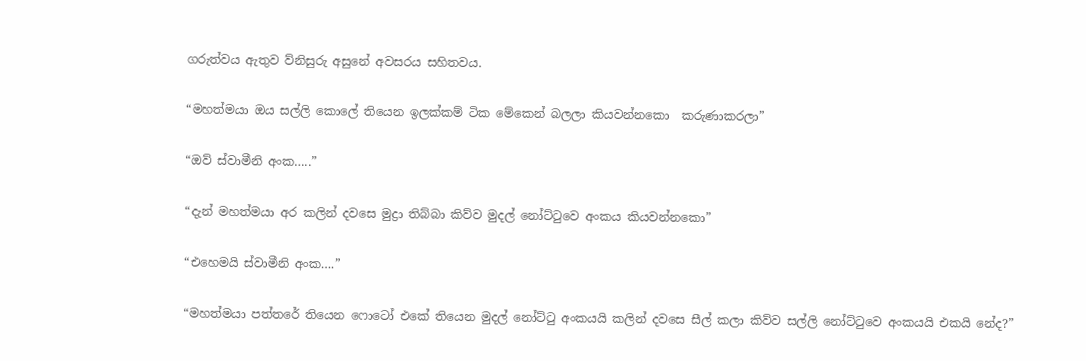ගරුත්වය ඇතුව ව්නිසුරු අසුනේ අවසරය සහිතවය.

“මහත්මයා ඔය සල්ලි කොලේ තියෙන ඉලක්කම් ටික මේකෙන් බලලා කියවන්නකො  කරුණාකරලා”

“ඔව් ස්වාමීනි අංක…..”

“දැන් මහත්මයා අර කලින් දවසෙ මුද්‍රා තිබ්බා කිව්ව මුදල් නෝට්ටුවෙ අංකය කියවන්නකො”

“එහෙමයි ස්වාමීනි අංක….”

“මහත්මයා පත්තරේ තියෙන ෆොටෝ එකේ තියෙන මුදල් නෝට්ටු අංකයයි කලින් දවසෙ සීල් කලා කිව්ව සල්ලි නෝට්ටුවෙ අංකයයි එකයි නේද?”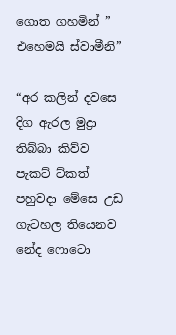ගොත ගහමින් ” එහෙමයි ස්වාමීනි”

“අර කලින් දවසෙ දිග ඇරල මුද්‍රා තිබ්බා කිව්ව  පැකට් ට්කත් පහුවදා මේසෙ උඩ ගැටහල තියෙනව නේද ෆොටො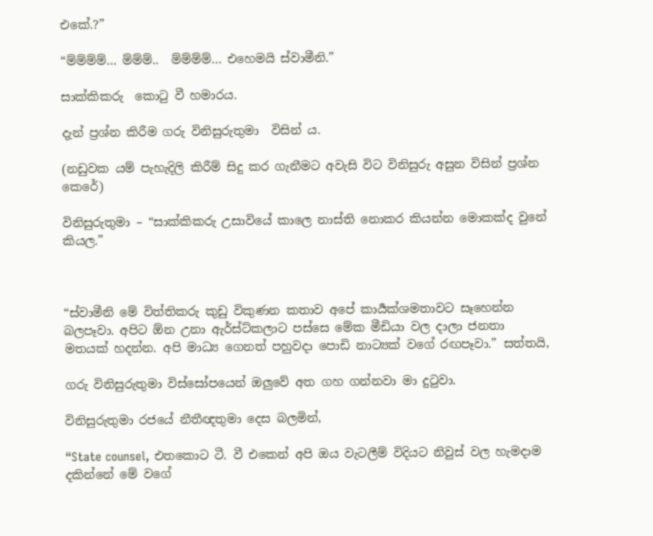එකේ.?”

“ම්ම්ම්ම්… ම්ම්ම්..  ම්ම්ම්ම්… එහෙමයි ස්වාමීනි.”

සාක්කිකරු  කොටු වී හමාරය.

දැන් ප්‍රශ්න කිරීම ගරු විනිසුරුතුමා  විසින් ය.

(නඩුවක යම් පැහැදිලි කිරීම් සිදු කර ගැනීමට අවැසි විට විනිසුරු අසුන විසින් ප්‍රශ්න කෙරේ)

විනිසුරුතුමා – “සාක්කිකරු උසාවියේ කාලෙ නාස්ති නොකර කියන්න මොකක්ද වුනේ කියල.”



“ස්වාමීනි මේ විත්තිකරු කුඩු විකුණන කතාව අපේ කාර්‍යක්ශමතාවට සෑහෙන්න බලපෑවා. අපිට ඕන උනා ඇර්ස්ට්කලාට පස්සෙ මේක මීඩියා වල දාලා ජනතා මතයක් හදන්න. අපි මාධ්‍ය ගෙනත් පහුවදා පොඩි නාට්‍යක් වගේ රඟපෑවා.” සත්‍තයි,

ගරු විනිසුරුතුමා විස්සෝපයෙන් ඔලුවේ අත ගහ ගන්නවා මා දුටුවා.

විනිසුරුතුමා රජයේ නීතීඥතුමා දෙස බලමින්,

“State counsel, එතකොට ටී. වී එකෙන් අපි ඔය වැටලීම් විදියට නිවුස් වල හැමදාම දකින්නේ මේ වගේ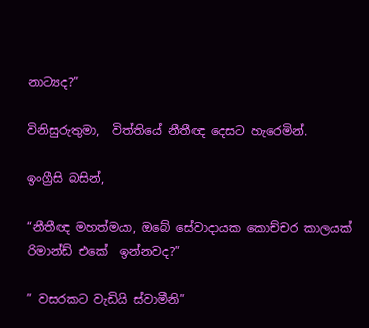නාට්‍යද?”

විනිසුරුතුමා,  විත්තියේ නීතීඥ දෙසට හැරෙමින්.

ඉංග්‍රීසි බසින්,

“නීතීඥ මහත්මයා, ඔබේ සේවාදායක කොච්චර කාලයක් රිමාන්ඩ් එකේ  ඉන්නවද?”

” වසරකට වැඩියි ස්වාමීනි”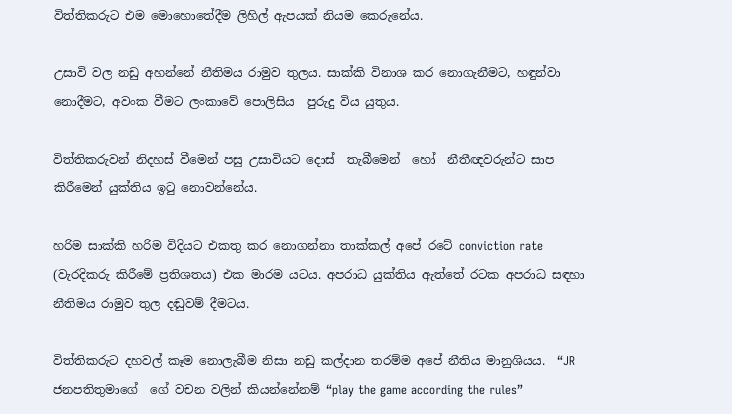විත්තිකරුට එම මොහොතේදීම ලිහිල් ඇපයක් නියම කෙරුනේය.

උසාවි වල නඩු අහන්නේ නීතිමය රාමුව තුලය. සාක්කි විනාශ කර නොගැනීමට, හඳුන්වා නොදීමට, අවංක වීමට ලංකාවේ පොලිසිය  පුරුදු විය යුතුය.

විත්තිකරුවන් නිදහස් වීමෙන් පසු උසාවියට දොස්  තැබීමෙන්  හෝ  නීතීඥවරුන්ට සාප කිරීමෙන් යුක්තිය ඉටු නොවන්නේය.

හරිම සාක්කි හරිම විදියට එකතු කර නොගන්නා තාක්කල් අපේ රටේ conviction rate (වැරදිකරු කිරීමේ ප්‍රතිශතය) එක මාරම යටය. අපරාධ යුක්තිය ඇත්තේ රටක අපරාධ සඳහා නීතිමය රාමුව තුල දඬුවම් දීමටය.

විත්තිකරුට දහවල් කෑම නොලැබීම නිසා නඩු කල්දාන තරම්ම අපේ නීතිය මානුශියය.  “JR ජනපතිතුමාගේ  ගේ වචන වලින් කියන්නේනම් “play the game according the rules”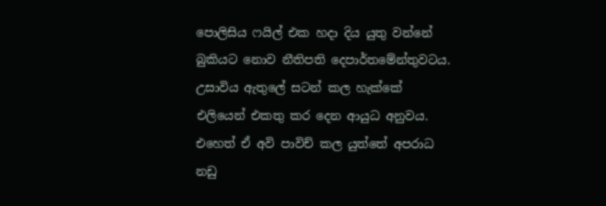පොලිසිය ෆයිල් එක හදා දිය යුතු වන්නේ බුකියට නොව නීතිපති දෙපාර්තමේන්තුවටය.  උසාවිය ඇතුලේ සටන් කල හැක්කේ එලියෙන් එකතු කර දෙන ආයුධ අනුවය. එහෙත් ඒ අවි පාවිච් කල යුත්තේ අපරාධ නඩු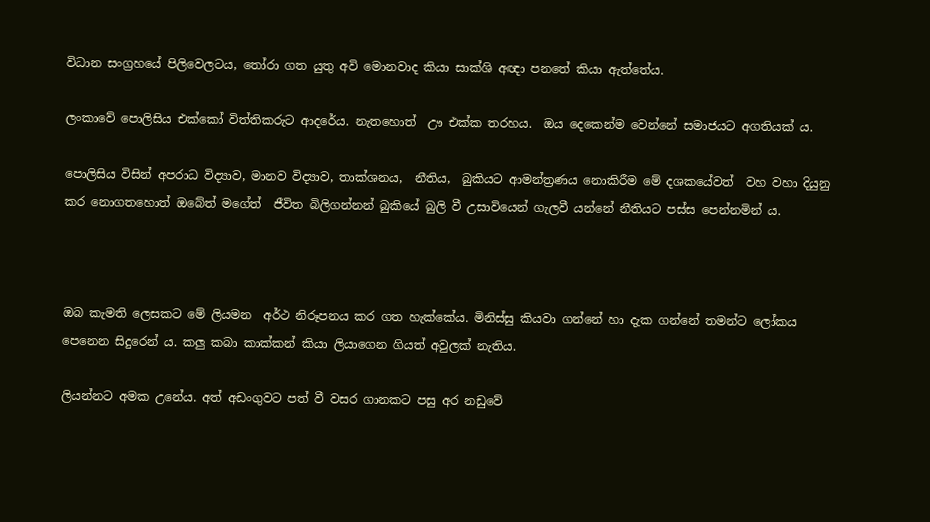විධාන සංග්‍රහයේ පිලිවෙලටය, තෝරා ගත යුතු අවි මොනවාද කියා සාක්ශි අඥා පනතේ කියා ඇත්තේය.

ලංකාවේ පොලිසිය එක්කෝ විත්තිකරුට ආදරේය. නැතහොත්  ඌ එක්ක තරහය.  ඔය දෙකෙන්ම වෙන්නේ සමාජයට අගතියක් ය.

පොලිසිය විසින් අපරාධ විද්‍යාව, මානව විද්‍යාව, තාක්ශනය,  නීතිය,  බුකියට ආමන්ත්‍රණය නොකිරීම මේ දශකයේවත්  වහ වහා දියුනු කර නොගතහොත් ඔබේත් මගේත්  ජීවිත බිලිගන්නන් බුකියේ බුලි වී උසාවියෙන් ගැලවී යන්නේ නීතියට පස්ස පෙන්නමින් ය.



ඔබ කැමති ලෙසකට මේ ලියමන  අර්ථ නිරූපනය කර ගත හැක්කේය. මිනිස්සු කියවා ගන්නේ හා දැක ගන්නේ තමන්ට ලෝකය පෙනෙන සිදුරෙන් ය. කලු කබා කාක්කන් කියා ලියාගෙන ගියත් අවුලක් නැතිය.

ලියන්නට අමක උනේය. අත් අඩංගුවට පත් වී වසර ගානකට පසු අර නඩුවේ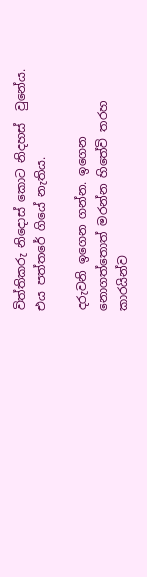විත්තිකරු නිදොස් කොට නිදහස්  වුනේය. එය පත්තරේ ගියේ නැතිය.

දරුවනි ඉගෙන ගන්න. ඉගෙන නොගත්තොත් මරන්න හිතේවි තරහ කාරයින්ව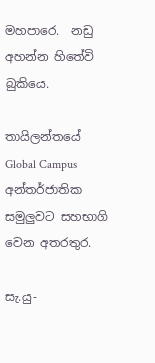මහපාරෙ.  නඩු අහන්න හිතේවි බුකියෙ.

තායිලන්තයේ Global Campus අන්තර්ජාතික සමුලුවට සහභාගි වෙන අතරතුර.

සැ.යු-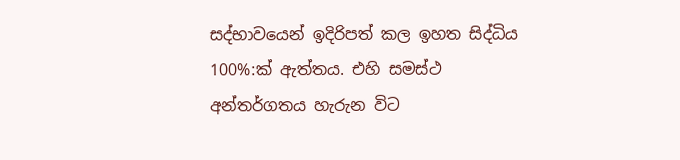සද්භාවයෙන් ඉදිරිපත් කල ඉහත සිද්ධිය 100%:ක් ඇත්තය. එහි සමස්ථ අන්තර්ගතය හැරුන විට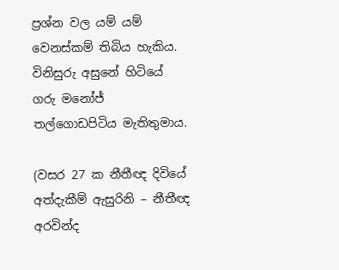ප්‍රශ්න වල යම් යම් වෙනස්කම් තිබිය හැකිය. විනිසුරු අසුනේ හිටියේ  ගරු මනෝජ් තල්ගොඩපිටිය මැතිතුමාය.

(වසර 27 ක නීතීඥ දිවියේ අත්දැකීම් ඇසුරිනි – නීතීඥ අරවින්ද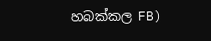හබක්කල FB)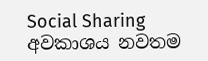Social Sharing
අවකාශය නවතම